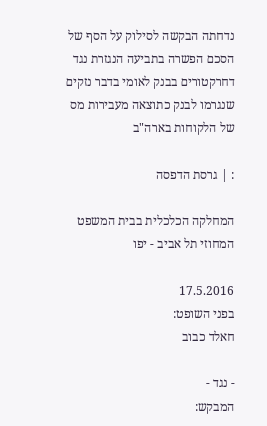נדחתה הבקשה לסילוק על הסף של הסכם הפשרה בתביעה הנגזרת נגד דחרקטורים בבנק לאומי בדבר נזקים שנגרמו לבנק כתוצאה מעבירות מס של הלקוחות בארה"ב

: | גרסת הדפסה

המחלקה הכלכלית בבית המשפט המחוזי תל אביב - יפו

17.5.2016
בפני השופט:
חאלד כבוב

- נגד -
המבקש: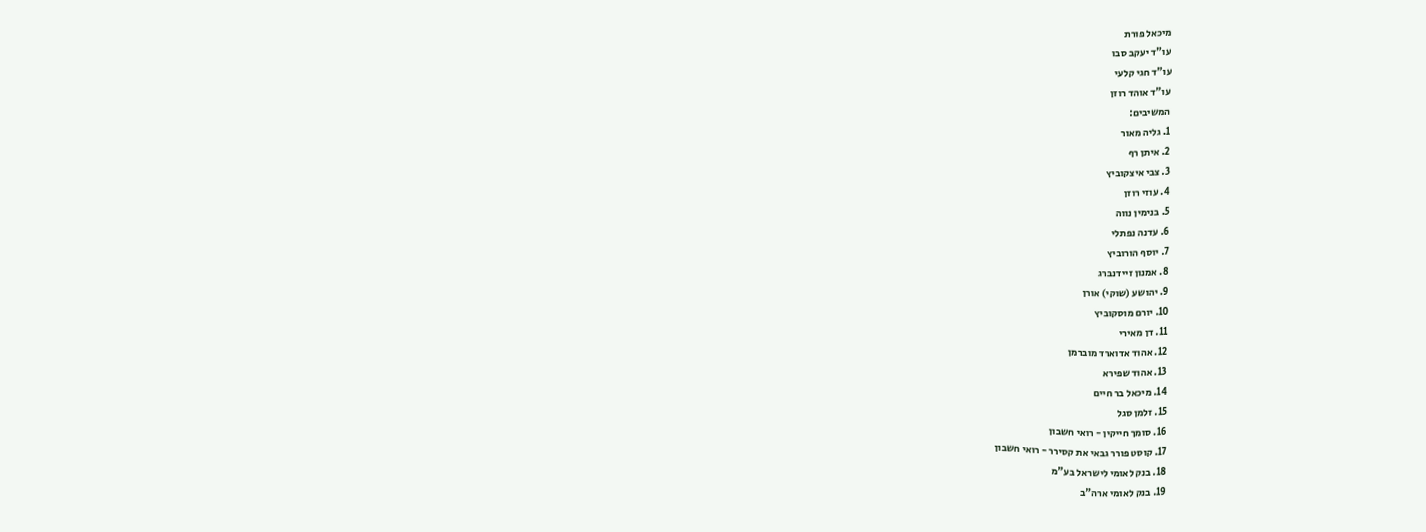מיכאל פורת
עו"ד יעקב סבו
עו"ד חגי קלעי
עו"ד אוהד רוזן
המשיבים:
1. גליה מאור
2. איתן רף
3. צבי איצקוביץ
4. עוזי רוזן
5. בנימין נווה
6. עדנה נפתלי
7. יוסף הורוביץ
8. אמנון זיידנברג
9. יהושע (שוקי) אורן
10. יורם מוסקוביץ
11. דן מאירי
12. אהוד אדוארד מוברמן
13. אהוד שפירא
14. מיכאל בר חיים
15. זלמן סגל
16. סומך חייקין - רואי חשבון
17. קוסט פורר גבאי את קסירר - רואי חשבון
18. בנק לאומי לישראל בע"מ
19. בנק לאומי ארה"ב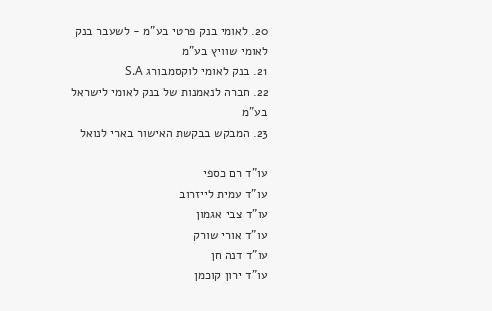20. לאומי בנק פרטי בע"מ - לשעבר בנק לאומי שוויץ בע"מ
21. בנק לאומי לוקסמבורג S.A
22. חברה לנאמנות של בנק לאומי לישראל בע"מ
23. המבקש בבקשת האישור בארי לנואל

עו"ד רם כספי
עו"ד עמית לייזרוב
עו"ד צבי אגמון
עו"ד אורי שורק
עו"ד דנה חן
עו"ד ירון קוכמן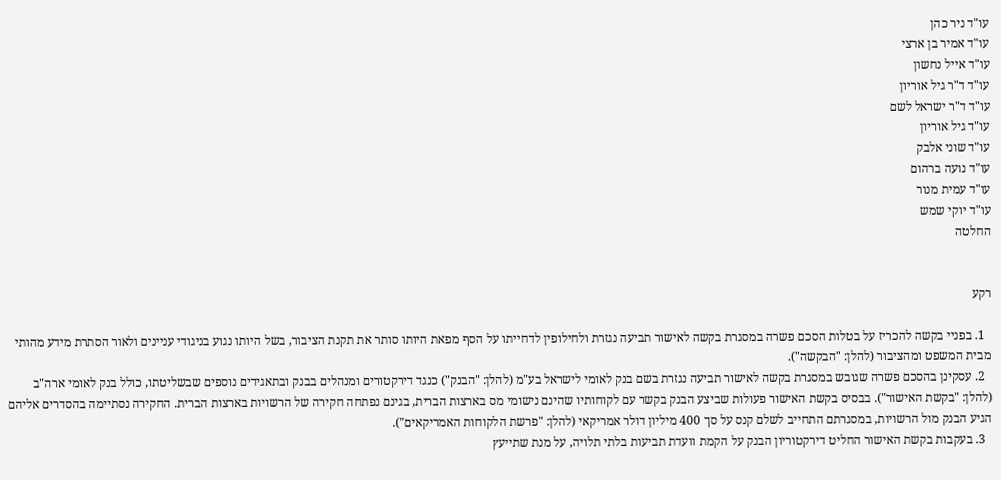עו"ד ניר כהן
עו"ד אמיר בן ארצי
עו"ד אייל נחשון
עו"ד ד"ר גיל אוריון
עו"ד ד"ר ישראל לשם
עו"ד גיל אוריון
עו"ד שוני אלבק
עו"ד נועה ברהום
עו"ד עמית מנור
עו"ד יוקי שמש
החלטה


רקע

  1. בפניי בקשה להכריז על בטלות הסכם פשרה במסגרת בקשה לאישור תביעה נגזרת ולחילופין לדחייתו על הסף מפאת היותו סותר את תקנת הציבור, בשל היותו נגוע בניגודי עניינים ולאור הסתרת מידע מהותי מבית המשפט ומהציבור (להלן: "הבקשה").
  2. עסקינן בהסכם פשרה שגובש במסגרת בקשה לאישור תביעה נגזרת בשם בנק לאומי לישראל בע"מ (להלן: "הבנק") כנגד דירקטורים ומנהלים בבנק ובתאגידים נוספים שבשליטתו, כולל בנק לאומי ארה"ב (להלן: "בקשת האישור"). בבסיס בקשת האישור פעולות שביצע הבנק בקשר עם לקוחותיו שהינם נישומי מס בארצות הברית, בגינם נפתחה חקירה של הרשויות בארצות הברית. החקירה נסתיימה בהסדרים אליהם הגיע הבנק מול הרשויות, במסגרתם התחייב לשלם קנס על סך 400 מיליון דולר אמריקאי (להלן: "פרשת הלקוחות האמריקאים").
  3. בעקבות בקשת האישור החליט דירקטוריון הבנק על הקמת וועדת תביעות בלתי תלויה, על מנת שתייעץ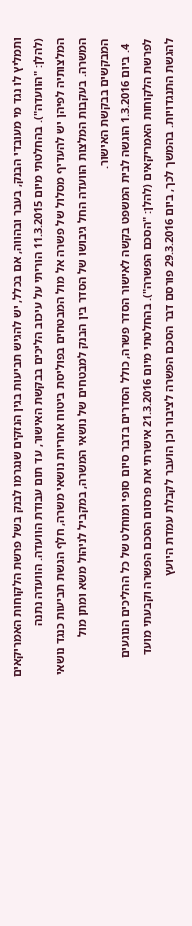ותמליץ לו נגד מי מעובדי הבנק, בעבר ובהווה, אם בכלל, יש להגיש תביעות בגין הנזקים שנגרמו לבנק בשל פרשת הלקוחות האמריקאים (להלן: "הוועדה"). בהחלטתי מיום 11.3.2015 הוריתי על עיכוב הליכים בבקשת האישור, עד תום עבודת הוועדה. הוועדה נתנה המלצותיה לפיהן יש להעדיף מסלול של פשרה אל מול המבטחים בפוליסת ביטוח אחריות נושאי משרה, חלף הגשת תביעות כנגד נושאי המשרה. בעקבות המלצות הוועדה החל גיבושו של הסדר בין הבנק למבטחים של נושאי המשרה, במקביל לניהול משא ומתן מול המבקשים בבקשת האישור.
  4. ביום 1.3.2016 הוגשה לבית המשפט בקשה לאישור הסדר פשרה, כולל הסדרים בדבר סיום סופי ומוחלט של כל ההליכים הנוגעים לפרשת הלקוחות האמריקאים (להלן: "הסכם הפשרה"). בהחלטתי מיום 21.3.2016 אישרתי את פרסום הסכם הפשרה וקבעתי מועד להגשת התנגדויות. בהמשך לכך, ביום 29.3.2016 פורסם דבר הסכם הפשרה לציבור וכן הועבר לקבלת עמדת היועץ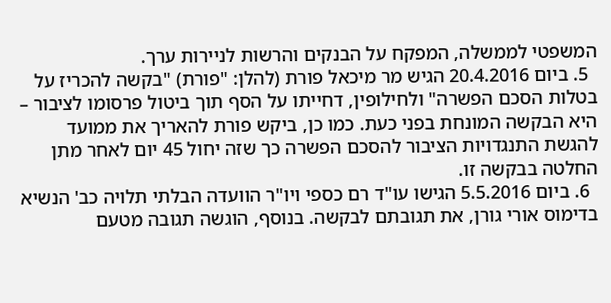המשפטי לממשלה, המפקח על הבנקים והרשות לניירות ערך.
  5. ביום 20.4.2016 הגיש מר מיכאל פורת (להלן: "פורת) "בקשה להכריז על בטלות הסכם הפשרה" ולחילופין, דחייתו על הסף תוך ביטול פרסומו לציבור – היא הבקשה המונחת בפני כעת. כמו כן, ביקש פורת להאריך את ממועד להגשת התנגדויות הציבור להסכם הפשרה כך שזה יחול 45 יום לאחר מתן החלטה בבקשה זו.
  6. ביום 5.5.2016 הגישו עו"ד רם כספי ויו"ר הוועדה הבלתי תלויה כב' הנשיא בדימוס אורי גורן, את תגובתם לבקשה. בנוסף, הוגשה תגובה מטעם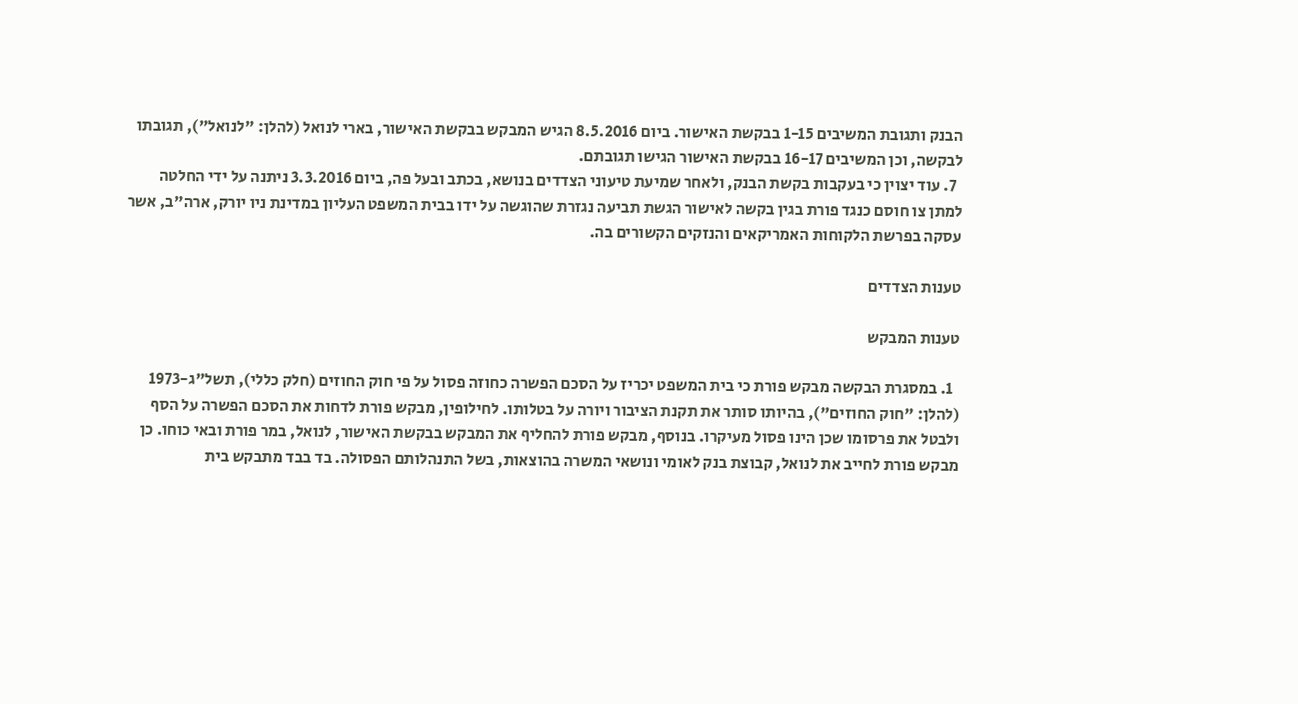הבנק ותגובת המשיבים 1-15 בבקשת האישור. ביום 8.5.2016 הגיש המבקש בבקשת האישור, בארי לנואל (להלן: "לנואל"), תגובתו לבקשה, וכן המשיבים 16-17 בבקשת האישור הגישו תגובתם.
  7. עוד יצוין כי בעקבות בקשת הבנק, ולאחר שמיעת טיעוני הצדדים בנושא, בכתב ובעל פה, ביום 3.3.2016 ניתנה על ידי החלטה למתן צו חוסם כנגד פורת בגין בקשה לאישור הגשת תביעה נגזרת שהוגשה על ידו בבית המשפט העליון במדינת ניו יורק, ארה"ב, אשר עסקה בפרשת הלקוחות האמריקאים והנזקים הקשורים בה.

טענות הצדדים

טענות המבקש

  1. במסגרת הבקשה מבקש פורת כי בית המשפט יכריז על הסכם הפשרה כחוזה פסול על פי חוק החוזים (חלק כללי), תשל"ג-1973 (להלן: "חוק החוזים"), בהיותו סותר את תקנת הציבור ויורה על בטלותו. לחילופין, מבקש פורת לדחות את הסכם הפשרה על הסף ולבטל את פרסומו שכן הינו פסול מעיקרו. בנוסף, מבקש פורת להחליף את המבקש בבקשת האישור, לנואל, במר פורת ובאי כוחו. כן מבקש פורת לחייב את לנואל, קבוצת בנק לאומי ונושאי המשרה בהוצאות, בשל התנהלותם הפסולה. בד בבד מתבקש בית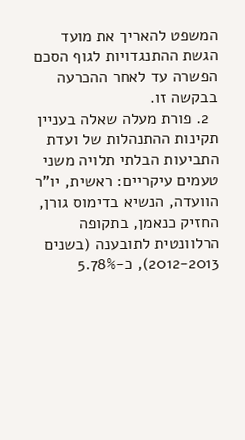המשפט להאריך את מועד הגשת ההתנגדויות לגוף הסכם הפשרה עד לאחר ההכרעה בבקשה זו.
  2. פורת מעלה שאלה בעניין תקינות ההתנהלות של ועדת התביעות הבלתי תלויה משני טעמים עיקריים: ראשית, יו"ר הוועדה, הנשיא בדימוס גורן, החזיק כנאמן, בתקופה הרלוונטית לתובענה (בשנים 2012-2013), כ-5.78%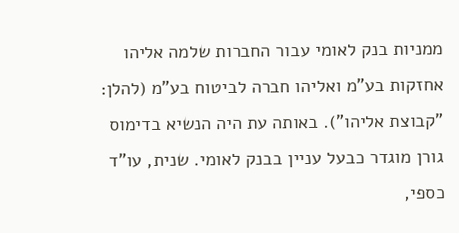ממניות בנק לאומי עבור החברות שלמה אליהו אחזקות בע"מ ואליהו חברה לביטוח בע"מ (להלן: "קבוצת אליהו"). באותה עת היה הנשיא בדימוס גורן מוגדר כבעל עניין בבנק לאומי. שנית, עו"ד כספי,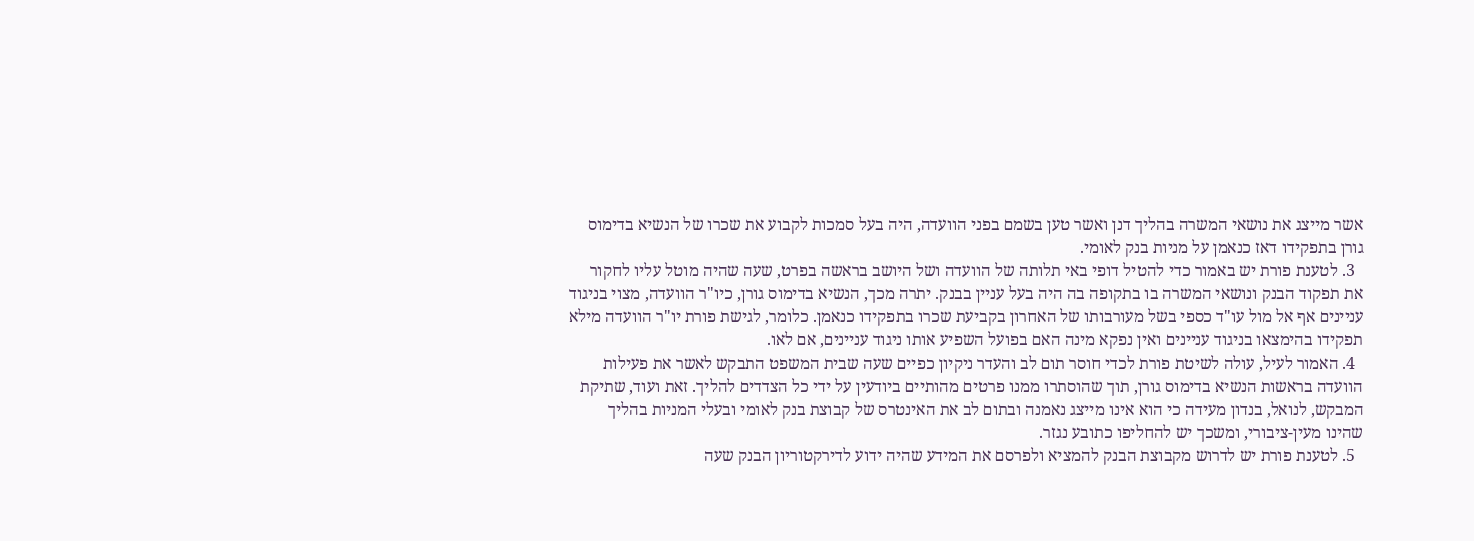אשר מייצג את נושאי המשרה בהליך דנן ואשר טען בשמם בפני הוועדה, היה בעל סמכות לקבוע את שכרו של הנשיא בדימוס גורן בתפקידו דאז כנאמן על מניות בנק לאומי.
  3. לטענת פורת יש באמור כדי להטיל דופי באי תלותה של הוועדה ושל היושב בראשה בפרט, שעה שהיה מוטל עליו לחקור את תפקוד הבנק ונושאי המשרה בו בתקופה בה היה בעל עניין בבנק. יתרה מכך, הנשיא בדימוס גורן, כיו"ר הוועדה, מצוי בניגוד עניינים אף אל מול עו"ד כספי בשל מעורבותו של האחרון בקביעת שכרו בתפקידו כנאמן. כלומר, לגישת פורת יו"ר הוועדה מילא תפקידו בהימצאו בניגוד עניינים ואין נפקא מינה האם בפועל השפיע אותו ניגוד עניינים, אם לאו.
  4. האמור לעיל, עולה לשיטת פורת לכדי חוסר תום לב והעדר ניקיון כפיים שעה שבית המשפט התבקש לאשר את פעילות הוועדה בראשות הנשיא בדימוס גורן, תוך שהוסתרו ממנו פרטים מהותיים ביודעין על ידי כל הצדדים להליך. זאת ועוד, שתיקת המבקש, לנואל, בנדון מעידה כי הוא אינו מייצג נאמנה ובתום לב את האינטרס של קבוצת בנק לאומי ובעלי המניות בהליך שהינו מעין-ציבורי, ומשכך יש להחליפו כתובע נגזר.
  5. לטענת פורת יש לדרוש מקבוצת הבנק להמציא ולפרסם את המידע שהיה ידוע לדירקטוריון הבנק שעה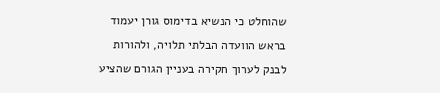שהוחלט כי הנשיא בדימוס גורן יעמוד בראש הוועדה הבלתי תלויה, ולהורות לבנק לערוך חקירה בעניין הגורם שהציע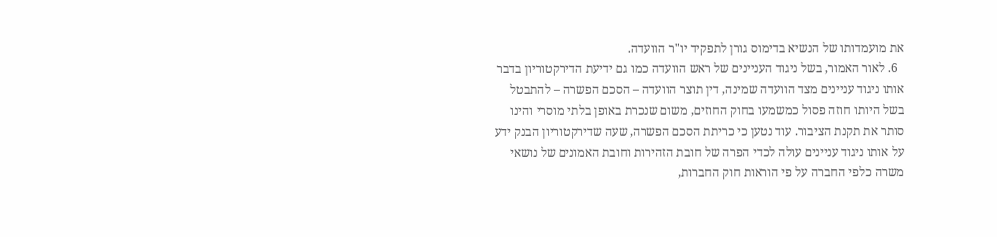את מועמדותו של הנשיא בדימוס גורן לתפקיד יו"ר הוועדה.
  6. לאור האמור, בשל ניגוד העניינים של ראש הוועדה כמו גם ידיעת הדירקטוריון בדבר אותו ניגוד עניינים מצד הוועדה שמינה, דין תוצר הוועדה – הסכם הפשרה – להתבטל בשל היותו חוזה פסול כמשמעו בחוק החוזים, משום שנכרת באופן בלתי מוסרי והינו סותר את תקנת הציבור. עוד נטען כי כריתת הסכם הפשרה, שעה שדירקטוריון הבנק ידע על אותו ניגוד עניינים עולה לכדי הפרה של חובת הזהירות וחובת האמונים של נושאי משרה כלפי החברה על פי הוראות חוק החברות,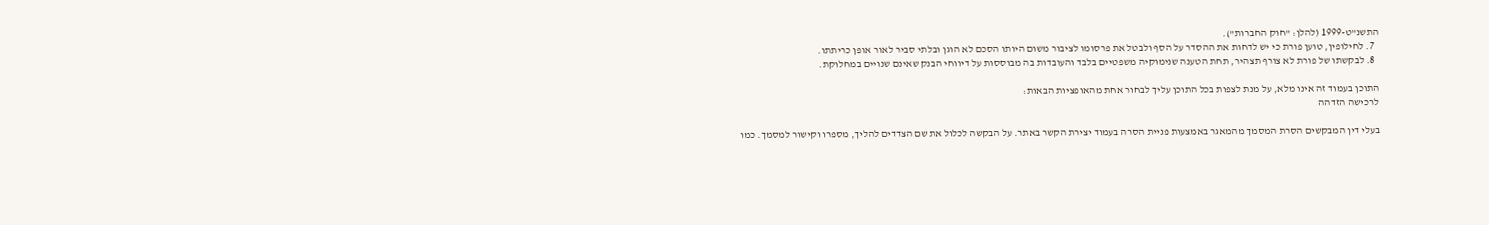התשנ"ט-1999 (להלן: "חוק החברות").
  7. לחילופין, טוען פורת כי יש לדחות את ההסדר על הסף ולבטל את פרסומו לציבור משום היותו הסכם לא הוגן ובלתי סביר לאור אופן כריתתו.
  8. לבקשתו של פורת לא צורף תצהיר, תחת הטענה שנימוקיה משפטיים בלבד והעובדות בה מבוססות על דיווחי הבנק שאינם שנויים במחלוקת.

התוכן בעמוד זה אינו מלא, על מנת לצפות בכל התוכן עליך לבחור אחת מהאופציות הבאות:
לרכישה הזדהה

בעלי דין המבקשים הסרת המסמך מהמאגר באמצעות פניית הסרה בעמוד יצירת הקשר באתר. על הבקשה לכלול את שם הצדדים להליך, מספרו וקישור למסמך. כמו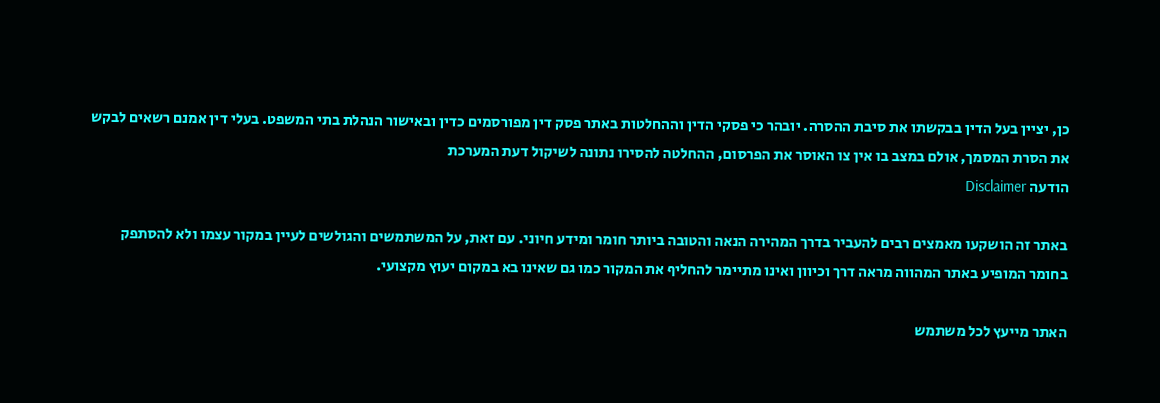כן, יציין בעל הדין בבקשתו את סיבת ההסרה. יובהר כי פסקי הדין וההחלטות באתר פסק דין מפורסמים כדין ובאישור הנהלת בתי המשפט. בעלי דין אמנם רשאים לבקש את הסרת המסמך, אולם במצב בו אין צו האוסר את הפרסום, ההחלטה להסירו נתונה לשיקול דעת המערכת
הודעה Disclaimer

באתר זה הושקעו מאמצים רבים להעביר בדרך המהירה הנאה והטובה ביותר חומר ומידע חיוני. עם זאת, על המשתמשים והגולשים לעיין במקור עצמו ולא להסתפק בחומר המופיע באתר המהווה מראה דרך וכיוון ואינו מתיימר להחליף את המקור כמו גם שאינו בא במקום יעוץ מקצועי.

האתר מייעץ לכל משתמש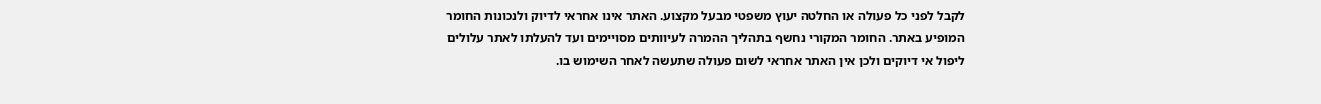לקבל לפני כל פעולה או החלטה יעוץ משפטי מבעל מקצוע. האתר אינו אחראי לדיוק ולנכונות החומר המופיע באתר. החומר המקורי נחשף בתהליך ההמרה לעיוותים מסויימים ועד להעלתו לאתר עלולים ליפול אי דיוקים ולכן אין האתר אחראי לשום פעולה שתעשה לאחר השימוש בו.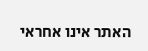האתר אינו אחראי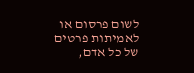לשום פרסום או לאמיתות פרטים של כל אדם,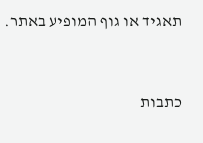תאגיד או גוף המופיע באתר.


כתבות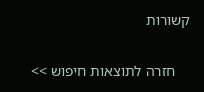קשורות

    חזרה לתוצאות חיפוש >>